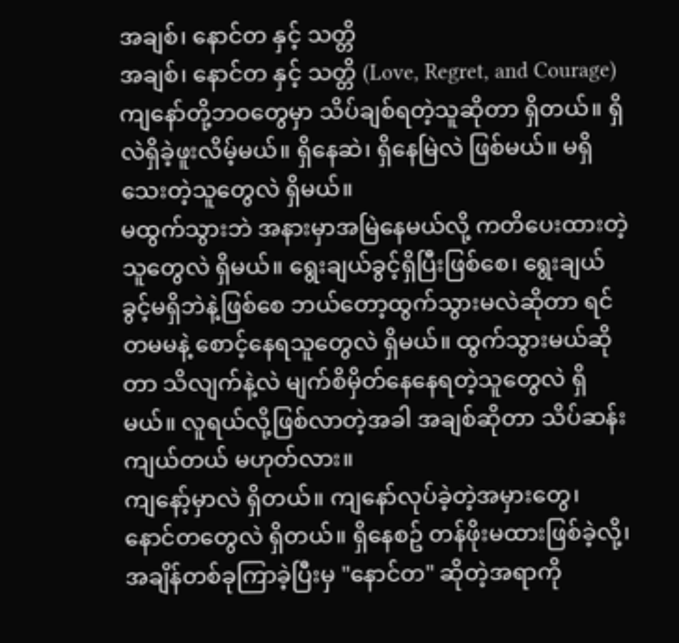အချစ်၊ နောင်တ နှင့် သတ္တိ
အချစ်၊ နောင်တ နှင့် သတ္တိ (Love, Regret, and Courage)
ကျနော်တို့ဘဝတွေမှာ သိပ်ချစ်ရတဲ့သူဆိုတာ ရှိတယ်။ ရှိလဲရှိခဲ့ဖူးလိမ့်မယ်။ ရှိနေဆဲ၊ ရှိနေမြဲလဲ ဖြစ်မယ်။ မရှိသေးတဲ့သူတွေလဲ ရှိမယ်။
မထွက်သွားဘဲ အနားမှာအမြဲနေမယ်လို့ ကတိပေးထားတဲ့သူတွေလဲ ရှိမယ်။ ရွေးချယ်ခွင့်ရှိပြီးဖြစ်စေ၊ ရွေးချယ်ခွင့်မရှိဘဲနဲ့ဖြစ်စေ ဘယ်တော့ထွက်သွားမလဲဆိုတာ ရင်တမမနဲ့ စောင့်နေရသူတွေလဲ ရှိမယ်။ ထွက်သွားမယ်ဆိုတာ သိလျက်နဲ့လဲ မျက်စိမှိတ်နေနေရတဲ့သူတွေလဲ ရှိမယ်။ လူရယ်လို့ဖြစ်လာတဲ့အခါ အချစ်ဆိုတာ သိပ်ဆန်းကျယ်တယ် မဟုတ်လား။
ကျနော့်မှာလဲ ရှိတယ်။ ကျနော်လုပ်ခဲ့တဲ့အမှားတွေ၊ နောင်တတွေလဲ ရှိတယ်။ ရှိနေစဥ် တန်ဖိုးမထားဖြစ်ခဲ့လို့၊ အချိန်တစ်ခုကြာခဲ့ပြီးမှ "နောင်တ" ဆိုတဲ့အရာကို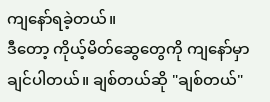ကျနော်ရခဲ့တယ်။
ဒီတော့ ကိုယ့်မိတ်ဆွေတွေကို ကျနော်မှာချင်ပါတယ်။ ချစ်တယ်ဆို "ချစ်တယ်"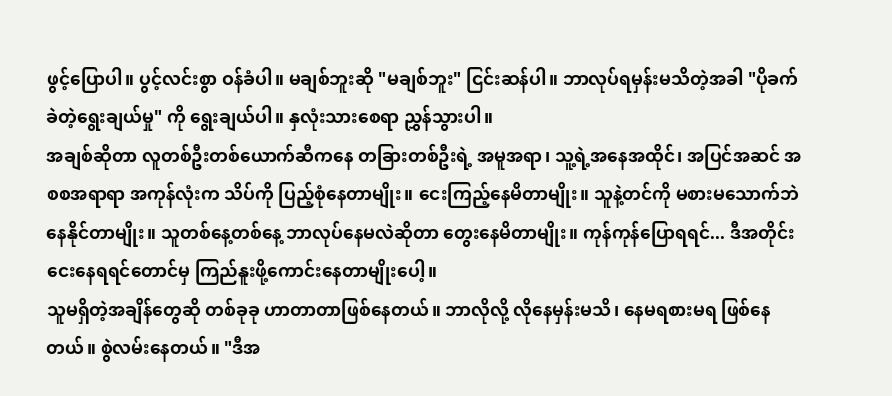ဖွင့်ပြောပါ။ ပွင့်လင်းစွာ ဝန်ခံပါ။ မချစ်ဘူးဆို "မချစ်ဘူး" ငြင်းဆန်ပါ။ ဘာလုပ်ရမှန်းမသိတဲ့အခါ "ပိုခက်ခဲတဲ့ရွေးချယ်မှု" ကို ရွေးချယ်ပါ။ နှလုံးသားစေရာ ညွှန်သွားပါ။
အချစ်ဆိုတာ လူတစ်ဦးတစ်ယောက်ဆီကနေ တခြားတစ်ဦးရဲ့ အမူအရာ၊ သူ့ရဲ့အနေအထိုင်၊ အပြင်အဆင် အစစအရာရာ အကုန်လုံးက သိပ်ကို ပြည့်စုံနေတာမျိုး။ ငေးကြည့်နေမိတာမျိုး။ သူနဲ့တင်ကို မစားမသောက်ဘဲ နေနိုင်တာမျိုး။ သူတစ်နေ့တစ်နေ့ ဘာလုပ်နေမလဲဆိုတာ တွေးနေမိတာမျိုး။ ကုန်ကုန်ပြောရရင်... ဒီအတိုင်း ငေးနေရရင်တောင်မှ ကြည်နူးဖို့ကောင်းနေတာမျိုးပေါ့။
သူမရှိတဲ့အချိန်တွေဆို တစ်ခုခု ဟာတာတာဖြစ်နေတယ်။ ဘာလိုလို့ လိုနေမှန်းမသိ၊ နေမရစားမရ ဖြစ်နေတယ်။ စွဲလမ်းနေတယ်။ "ဒီအ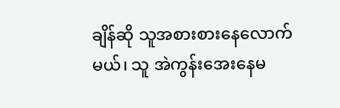ချိန်ဆို သူအစားစားနေလောက်မယ်၊ သူ အဲကွန်းအေးနေမ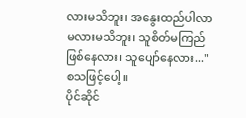လားမသိဘူး၊ အနွေးထည်ပါလာမလားမသိဘူး၊ သူစိတ်မကြည်ဖြစ်နေလား၊ သူပျော်နေလား..." စသဖြင့်ပေါ့။
ပိုင်ဆိုင်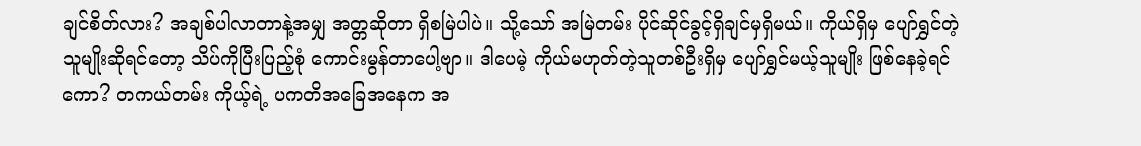ချင်စိတ်လား? အချစ်ပါလာတာနဲ့အမျှ အတ္တဆိုတာ ရှိစမြဲပါပဲ။ သို့သော် အမြဲတမ်း ပိုင်ဆိုင်ခွင့်ရှိချင်မှရှိမယ်။ ကိုယ်ရှိမှ ပျော်ရွှင်တဲ့သူမျိုးဆိုရင်တော့ သိပ်ကိုပြီးပြည့်စုံ ကောင်းမွန်တာပေါ့ဗျာ။ ဒါပေမဲ့ ကိုယ်မဟုတ်တဲ့သူတစ်ဦးရှိမှ ပျော်ရွှင်မယ့်သူမျိုး ဖြစ်နေခဲ့ရင်ကော? တကယ်တမ်း ကိုယ့်ရဲ့ ပကတိအခြေအနေက အ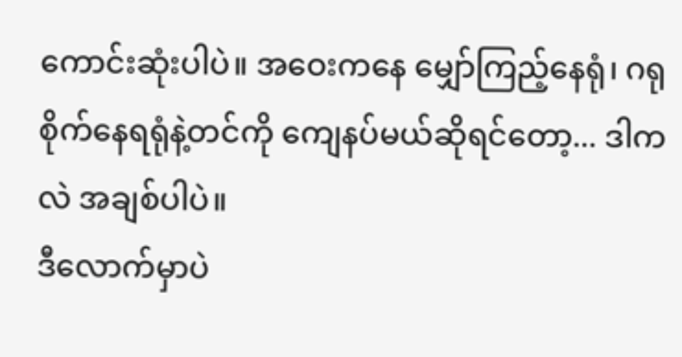ကောင်းဆုံးပါပဲ။ အဝေးကနေ မျှော်ကြည့်နေရုံ၊ ဂရုစိုက်နေရရုံနဲ့တင်ကို ကျေနပ်မယ်ဆိုရင်တော့... ဒါကလဲ အချစ်ပါပဲ။
ဒီလောက်မှာပဲ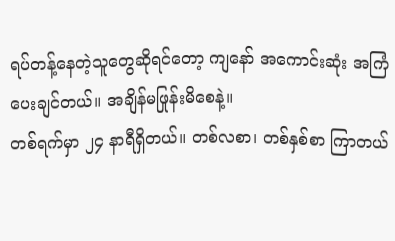ရပ်တန့်နေတဲ့သူတွေဆိုရင်တော့ ကျနော် အကောင်းဆုံး အကြံပေးချင်တယ်။ အချိန်မဖြုန်းမိစေနဲ့။
တစ်ရက်မှာ ၂၄ နာရီရှိတယ်။ တစ်လစာ၊ တစ်နှစ်စာ ကြာတယ်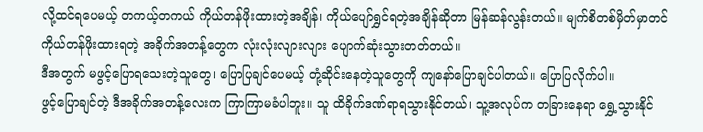လို့ထင်ရပေမယ့် တကယ့်တကယ် ကိုယ်တန်ဖိုးထားတဲ့အချိန်၊ ကိုယ်ပျော်ရွှင်ရတဲ့အချိန်ဆိုတာ မြန်ဆန်လွန်းတယ်။ မျက်စိတစ်မှိတ်မှာတင် ကိုယ်တန်ဖိုးထားရတဲ့ အခိုက်အတန့်တွေက လုံးလုံးလျားလျား ပျောက်ဆုံးသွားတတ်တယ်။
ဒီအတွက် မဖွင့်ပြောရသေးတဲ့သူတွေ၊ ပြောပြချင်ပေမယ့် တုံ့ဆိုင်းနေတဲ့သူတွေကို ကျနော်ပြောချင်ပါတယ်။ ပြောပြလိုက်ပါ။
ဖွင့်ပြောချင်တဲ့ ဒီအခိုက်အတန့်လေးက ကြာကြာမခံပါဘူး။ သူ ထိခိုက်ဒဏ်ရာရသွားနိုင်တယ်၊ သူ့အလုပ်က တခြားနေရာ ရွှေ့သွားနိုင်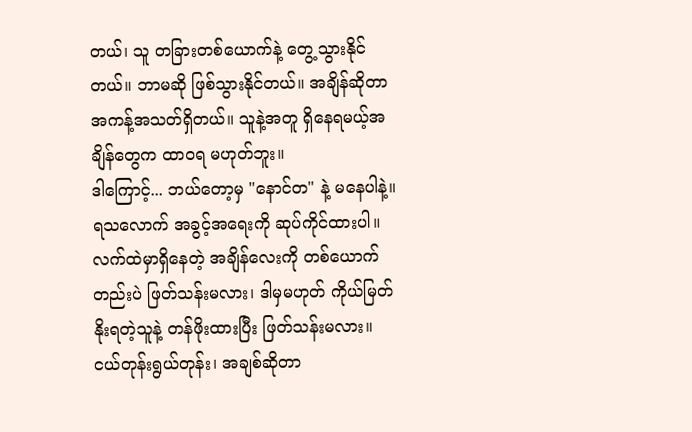တယ်၊ သူ တခြားတစ်ယောက်နဲ့ တွေ့သွားနိုင်တယ်။ ဘာမဆို ဖြစ်သွားနိုင်တယ်။ အချိန်ဆိုတာ အကန့်အသတ်ရှိတယ်။ သူနဲ့အတူ ရှိနေရမယ့်အချိန်တွေက ထာဝရ မဟုတ်ဘူး။
ဒါကြောင့်... ဘယ်တော့မှ "နောင်တ" နဲ့ မနေပါနဲ့။ ရသလောက် အခွင့်အရေးကို ဆုပ်ကိုင်ထားပါ။ လက်ထဲမှာရှိနေတဲ့ အချိန်လေးကို တစ်ယောက်တည်းပဲ ဖြတ်သန်းမလား၊ ဒါမှမဟုတ် ကိုယ်မြတ်နိုးရတဲ့သူနဲ့ တန်ဖိုးထားပြီး ဖြတ်သန်းမလား။
ငယ်တုန်းရွယ်တုန်း၊ အချစ်ဆိုတာ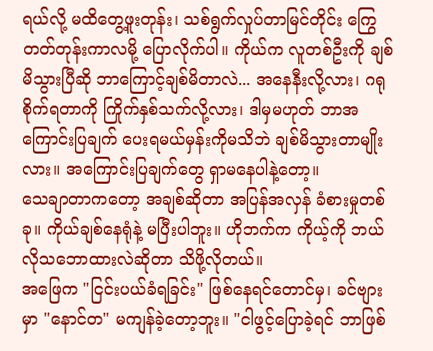ရယ်လို့ မထိတွေ့ဖူးတုန်း၊ သစ်ရွက်လှုပ်တာမြင်တိုင်း ကြွေတတ်တုန်းကာလမို့ ပြောလိုက်ပါ။ ကိုယ်က လူတစ်ဦးကို ချစ်မိသွားပြီဆို ဘာကြောင့်ချစ်မိတာလဲ... အနေနီးလို့လား၊ ဂရုစိုက်ရတာကို ကြိုက်နှစ်သက်လို့လား၊ ဒါမှမဟုတ် ဘာအကြောင်းပြချက် ပေးရမယ်မှန်းကိုမသိဘဲ ချစ်မိသွားတာမျိုးလား။ အကြောင်းပြချက်တွေ ရှာမနေပါနဲ့တော့။
သေချာတာကတော့ အချစ်ဆိုတာ အပြန်အလှန် ခံစားမှုတစ်ခု။ ကိုယ်ချစ်နေရုံနဲ့ မပြီးပါဘူး။ ဟိုဘက်က ကိုယ့်ကို ဘယ်လိုသဘောထားလဲဆိုတာ သိဖို့လိုတယ်။
အဖြေက "ငြင်းပယ်ခံရခြင်း" ဖြစ်နေရင်တောင်မှ၊ ခင်ဗျားမှာ "နောင်တ" မကျန်ခဲ့တော့ဘူး။ "ငါဖွင့်ပြောခဲ့ရင် ဘာဖြစ်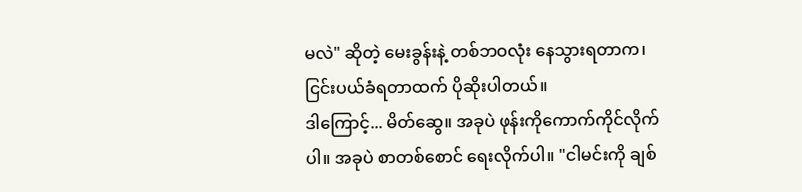မလဲ" ဆိုတဲ့ မေးခွန်းနဲ့ တစ်ဘဝလုံး နေသွားရတာက၊ ငြင်းပယ်ခံရတာထက် ပိုဆိုးပါတယ်။
ဒါကြောင့်... မိတ်ဆွေ။ အခုပဲ ဖုန်းကိုကောက်ကိုင်လိုက်ပါ။ အခုပဲ စာတစ်စောင် ရေးလိုက်ပါ။ "ငါမင်းကို ချစ်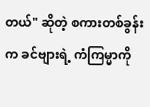တယ်" ဆိုတဲ့ စကားတစ်ခွန်းက ခင်ဗျားရဲ့ ကံကြမ္မာကို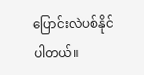ပြောင်းလဲပစ်နိုင်ပါတယ်။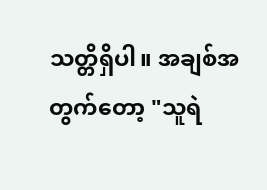သတ္တိရှိပါ။ အချစ်အတွက်တော့ "သူရဲ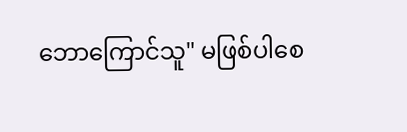ဘောကြောင်သူ" မဖြစ်ပါစေ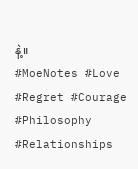နဲ့။
#MoeNotes #Love #Regret #Courage #Philosophy #Relationships